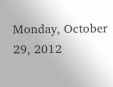Monday, October 29, 2012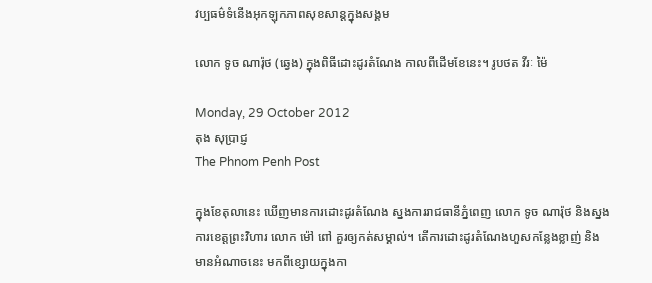វប្បធម៌ទំនើងអុកឡុកភាពសុខសាន្តក្នុងសង្គម

លោក ទូច ណារ៉ុថ (ឆ្វេង) ក្នុងពិធីដោះដូរតំណែង កាលពីដើមខែនេះ។ រូបថត វីរៈ ម៉ៃ

Monday, 29 October 2012
តុង សុប្រាជ្ញ
The Phnom Penh Post

ក្នុងខែតុលានេះ ឃើញមានការដោះដូរតំណែង ស្នងការរាជធានីភ្នំពេញ លោក ទូច ណារ៉ុថ និងស្នងការខេត្តព្រះវិហារ លោក ម៉ៅ ពៅ គួរឲ្យកត់សម្គាល់។ តើការដោះដូរតំណែងហួសកន្លែងខ្លាញ់ និងមានអំណាចនេះ មកពីខ្សោយក្នុងកា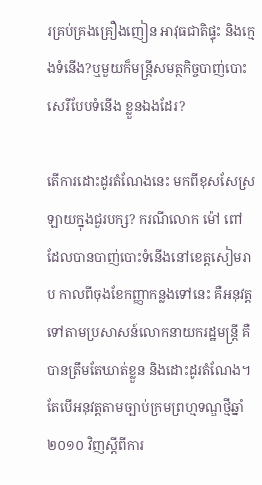រគ្រប់គ្រងគ្រឿងញៀន អាវុធជាតិផ្ទុះ និងក្មេងទំនើង?ឬមួយក៏មន្ត្រីសមត្ថកិច្ចបាញ់បោះសេរីបែបទំនើង ខ្លួនឯងដែរ?

តើការដោះដូរតំណែងនេះ មកពីខុសសែស្រឡាយក្នុងជួរបក្ស? ករណីលោក ម៉ៅ ពៅ ដែលបានបាញ់បោះទំនើងនៅខេត្តសៀមរាប កាលពីចុងខែកញ្ញាកន្លងទៅនេះ គឺអនុវត្តទៅតាមប្រសាសន៍លោកនាយករដ្ឋមន្ត្រី គឺបានត្រឹមតែឃាត់ខ្លួន និងដោះដូរតំណែង។ តែបើអនុវត្តតាមច្បាប់ក្រមព្រហ្មទណ្ឌថ្មីឆ្នាំ ២០១០ វិញស្តីពីការ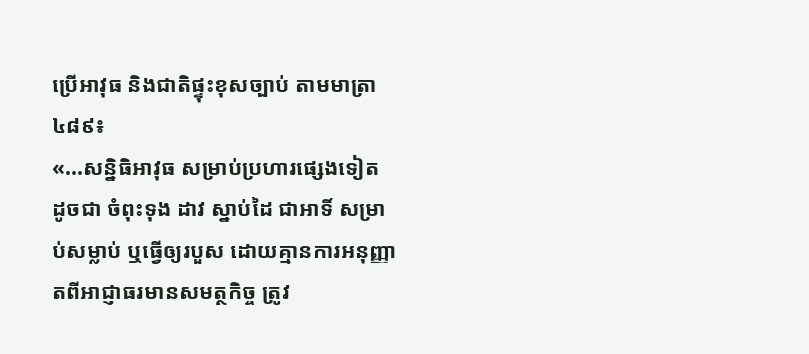ប្រើអាវុធ និងជាតិផ្ទុះខុសច្បាប់ តាមមាត្រា ៤៨៩៖
«...សន្និធិអាវុធ សម្រាប់ប្រហារផ្សេងទៀត ដូចជា ចំពុះទុង ដាវ ស្នាប់ដៃ ជាអាទិ៍ សម្រាប់សម្លាប់ ឬធ្វើឲ្យរបួស ដោយគ្មានការអនុញ្ញាតពីអាជ្ញាធរមានសមត្ថកិច្ច ត្រូវ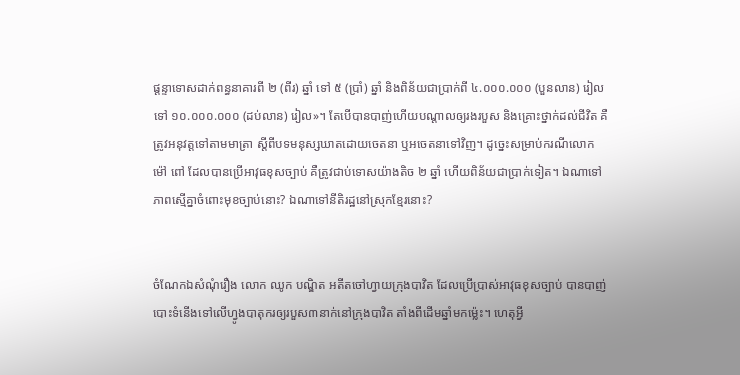ផ្ដន្ទាទោសដាក់ពន្ធនាគារពី ២ (ពីរ) ឆ្នាំ ទៅ ៥ (ប្រាំ) ឆ្នាំ និងពិន័យជាប្រាក់ពី ៤.០០០.០០០ (បួនលាន) រៀល ទៅ ១០.០០០.០០០ (ដប់លាន) រៀល»។ តែបើបានបាញ់ហើយបណ្តាលឲ្យរងរបួស និងគ្រោះថ្នាក់ដល់ជីវិត គឺត្រូវអនុវត្តទៅតាមមាត្រា ស្តីពីបទមនុស្សឃាតដោយចេតនា ឬអចេតនាទៅវិញ។ ដូច្នេះសម្រាប់ករណីលោក ម៉ៅ ពៅ ដែលបានប្រើអាវុធខុសច្បាប់ គឺត្រូវជាប់ទោសយ៉ាងតិច ២ ឆ្នាំ ហើយពិន័យជាប្រាក់ទៀត។ ឯណាទៅភាពស្មើគ្នាចំពោះមុខច្បាប់នោះ? ឯណាទៅនីតិរដ្ឋនៅស្រុកខ្មែរនោះ?


ចំណែកឯសំណុំរឿង លោក ឈូក បណ្ឌិត អតីតចៅហ្វាយក្រុងបាវិត ដែលប្រើប្រាស់អាវុធខុសច្បាប់ បានបាញ់បោះទំនើងទៅលើហ្វូងបាតុករឲ្យរបួស៣នាក់នៅក្រុងបាវិត តាំងពីដើមឆ្នាំមកម្ល៉េះ។ ហេតុអ្វី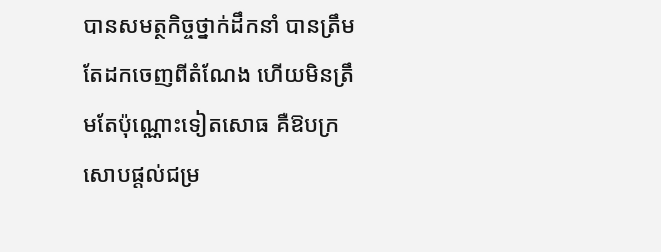បានសមត្ថកិច្ចថ្នាក់ដឹកនាំ បានត្រឹមតែដកចេញពីតំណែង ហើយមិនត្រឹមតែប៉ុណ្ណោះទៀតសោធ គឺឱបក្រសោបផ្តល់ជម្រ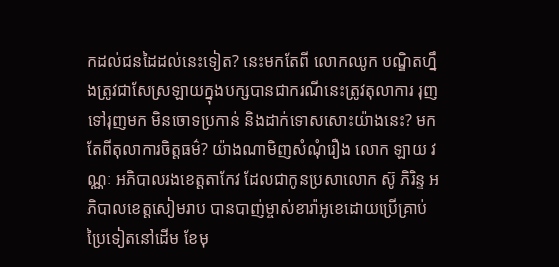កដល់ជនដៃដល់នេះទៀត? នេះមកតែពី លោកឈូក បណ្ឌិតហ្នឹងត្រូវជាសែស្រឡាយក្នុងបក្សបានជាករណីនេះត្រូវតុលាការ រុញទៅរុញមក មិនចោទប្រកាន់ និងដាក់ទោសសោះយ៉ាងនេះ? មកតែពីតុលាការចិត្តធម៌? យ៉ាងណាមិញសំណុំរឿង លោក ឡាយ វណ្ណៈ អភិបាលរងខេត្តតាកែវ ដែលជាកូនប្រសាលោក ស៊ូ ភិរិន្ទ អភិបាលខេត្តសៀមរាប បានបាញ់ម្ចាស់ខារ៉ាអូខេដោយប្រើគ្រាប់ប្រៃទៀតនៅដើម ខែមុ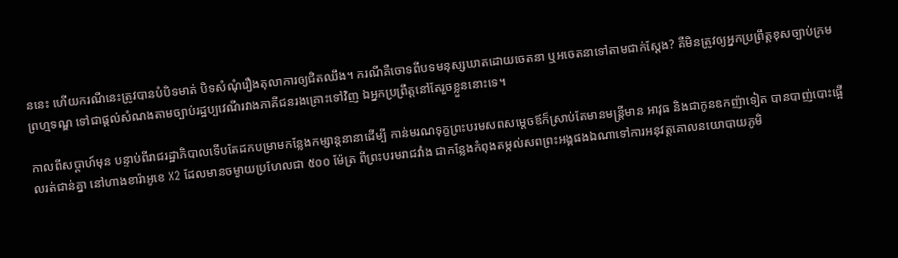ននេះ ហើយករណីនេះត្រូវបានបំបិទមាត់ បិទសំណុំរឿងតុលាការឲ្យជិតឈឹង។ ករណីគឺចោទពីបទមនុស្សឃាតដោយចេតនា ឬអចេតនាទៅតាមជាក់ស្តែង? គឺមិនត្រូវឲ្យអ្នកប្រព្រឹត្តខុសច្បាប់ក្រមព្រហ្មទណ្ឌ ទៅជាផ្តល់សំណងតាមច្បាប់រដ្ឋប្បវេណីរវាងភាគីជនរងគ្រោះទៅវិញ ឯអ្នកប្រព្រឹត្តនៅតែរួចខ្លួននោះទេ។

កាលពីសប្ដាហ៍មុន បន្ទាប់ពីរាជរដ្ឋាភិបាលទើបតែដកបម្រាមកន្លែងកម្សាន្តនានាដើម្បី កាន់មរណទុក្ខព្រះបរមសពសម្តេចឪក៏ស្រាប់តែមានមន្ត្រីមាន អាវុធ និងជាកូនឧកញ៉ាទៀត បានបាញ់បោះផ្អើលរត់ជាន់គ្នា នៅហាងខារ៉ាអូខេ X2 ដែលមានចម្ងាយប្រហែលជា ៥០០ ម៉ែត្រ ពីព្រះបរមរាជវាំង ជាកន្លែងកំពុងតម្កល់សពព្រះអង្គផងឯណាទៅការអនុវត្តគោលនយោបាយភូមិ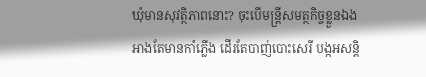ឃុំមានសុវត្ថិភាពនោះ? ចុះបើមន្ត្រីសមត្ថកិច្ចខ្លួនឯង អាងតែមានកាំភ្លើង ដើរតែបាញ់បោះសេរី បង្កអសន្តិ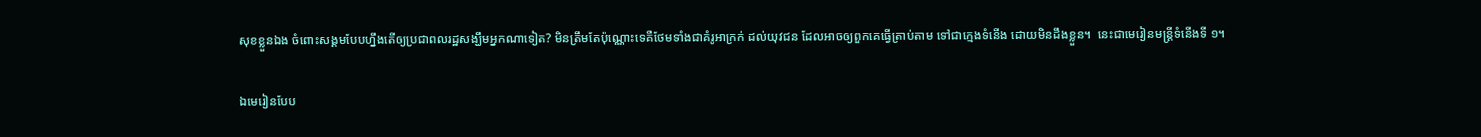សុខខ្លួនឯង ចំពោះសង្គមបែបហ្នឹងតើឲ្យប្រជាពលរដ្ឋសង្ឃឹមអ្នកណាទៀត? មិនត្រឹមតែប៉ុណ្ណោះទេគឺថែមទាំងជាគំរូអាក្រក់ ដល់យុវជន ដែលអាចឲ្យពួកគេធ្វើត្រាប់តាម ទៅជាក្មេងទំនើង ដោយមិនដឹងខ្លួន។  នេះជាមេរៀនមន្ត្រីទំនើងទី ១។

ឯមេរៀនបែប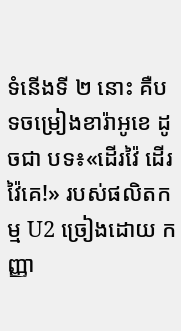ទំនើងទី ២ នោះ គឺបទចម្រៀងខារ៉ាអូខេ ដូចជា បទ៖«ដើរវ៉ៃ ដើរវ៉ៃគេ!» របស់ផលិតកម្ម U2 ច្រៀងដោយ កញ្ញា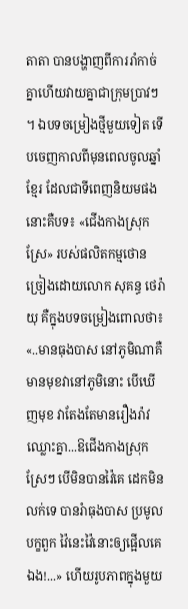តាតា បានបង្ហាញពីការរាំកាច់គ្នាហើយវាយគ្នាជាក្រុមប្រាវៗ។ ឯបទចម្រៀងថ្មីមួយទៀត ទើបចេញកាលពីមុនពេលចូលឆ្នាំខ្មែរ ដែលជាទីពេញនិយមផងនោះគឺបទ៖ «ជើងកាងស្រុកស្រែ» របស់ផលិតកម្មថោន ច្រៀងដោយលោក សុគន្ធ ថេរ៉ាយុ គឺក្នុងបទចម្រៀងពោលថា៖ «..មានធុងបាស នៅភូមិណាគឺមានមុខវានៅភូមិនោះ បើឃើញមុខ វាតែងតែមានរឿងរ៉ាវឈ្លោះគ្នា...ឱជើងកាងស្រុកស្រែៗ បើមិនបានវ៉ៃគេ ដេកមិនលក់ទេ បានរំាធុងបាស ប្រមូលបក្ខពួក វ៉ៃនេះវ៉ៃនោះឲ្យផ្អើលគេឯង!...» ហើយរូបភាពក្នុងមួយ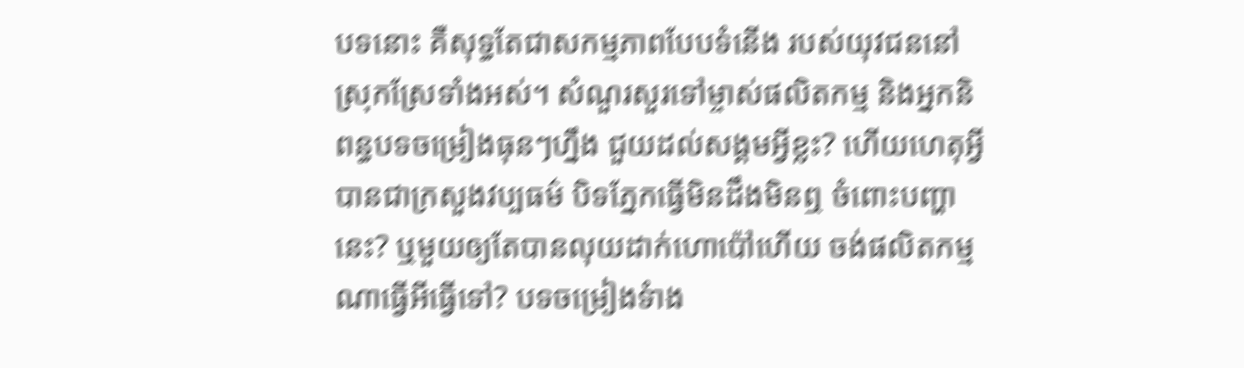បទនោះ គឺសុទ្ធតែជាសកម្មភាពបែបទំនើង របស់យុវជននៅស្រុកស្រែទាំងអស់។ សំណួរសួរទៅម្ចាស់ផលិតកម្ម និងអ្នកនិពន្ធបទចម្រៀងធុនៗហ្នឹង ជួយដល់សង្គមអ្វីខ្លះ? ហើយហេតុអ្វី បានជាក្រសួងវប្បធម៌ បិទភ្នែកធ្វើមិនដឹងមិនឮ ចំពោះបញ្ហានេះ? ឬមួយឲ្យតែបានលុយដាក់ហោប៉ៅហើយ ចង់ផលិតកម្មណាធ្វើអីធ្វើទៅ? បទចម្រៀងទំាង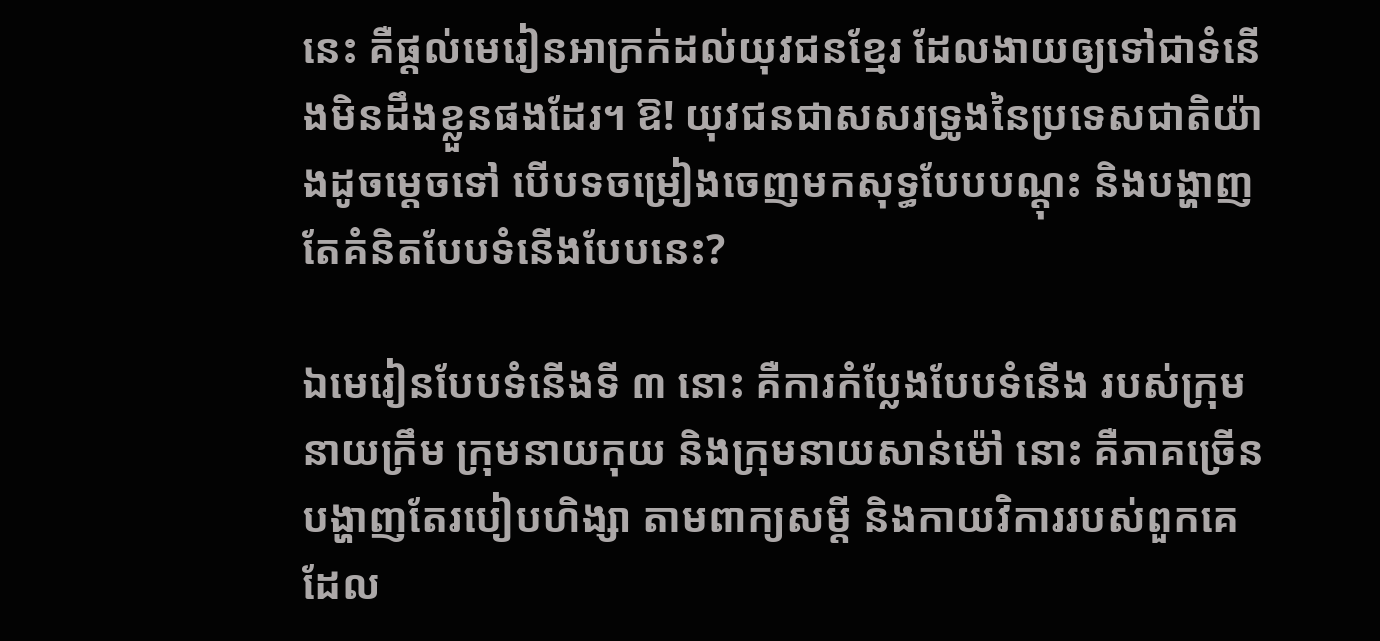នេះ គឺផ្តល់មេរៀនអាក្រក់ដល់យុវជនខ្មែរ ដែលងាយឲ្យទៅជាទំនើងមិនដឹងខ្លួនផងដែរ។ ឱ! យុវជនជាសសរទ្រូងនៃប្រទេសជាតិយ៉ាងដូចម្តេចទៅ បើបទចម្រៀងចេញមកសុទ្ធបែបបណ្តុះ និងបង្ហាញតែគំនិតបែបទំនើងបែបនេះ?

ឯមេរៀនបែបទំនើងទី ៣ នោះ គឺការកំប្លែងបែបទំនើង របស់ក្រុមនាយក្រឹម ក្រុមនាយកុយ និងក្រុមនាយសាន់ម៉ៅ នោះ គឺភាគច្រើនបង្ហាញតែរបៀបហិង្សា តាមពាក្យសម្តី និងកាយវិការរបស់ពួកគេ ដែល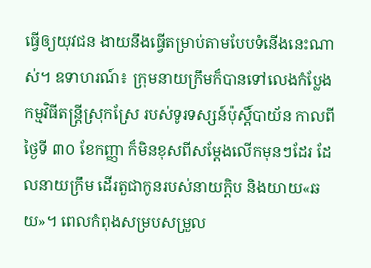ធ្វើឲ្យយុវជន ងាយនឹងធ្វើតម្រាប់តាមបែបទំនើងនេះណាស់។ ឧទាហរណ៍៖ ក្រុមនាយក្រឹមក៏បានទៅលេងកំប្លែង កម្មវិធីតន្ត្រីស្រុកស្រែ របស់ទូរទស្សន៍ប៉ុស្តិ៍បាយ័ន កាលពីថ្ងៃទី ៣០ ខែកញ្ញា ក៏មិនខុសពីសម្តែងលើកមុនៗដែរ ដែលនាយក្រឹម ដើរតួជាកូនរបស់នាយក្តិប និងយាយ«ឆយ»។ ពេលកំពុងសម្របសម្រួល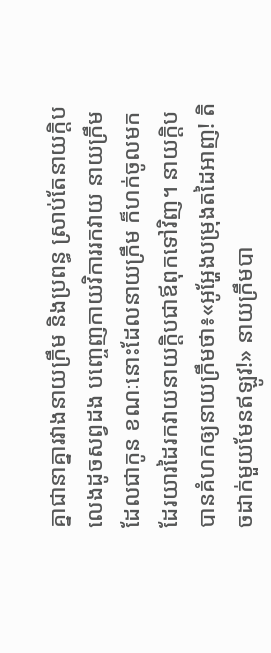គ្នាជានាគ្នារវាងនាយក្រឹម និងប្រពន្ធ ស្រាប់តែនាយក្តិបលេងដូចសព្វដង បញ្ចេញកាយវិការរកវាយ នាយក្រឹមដែលជាកូន ខណៈនោះដែលនាយក្រឹម ក៏ហក់ចូលមកដែរយារដៃរកវាយនាយក្តិបជាឪពុកទៅវិញ។ នាយក្តិប បានគំហកឲ្យនាយក្រឹមថា៖«អូអ្ហែងបម្រុងតដៃអាញ! តិចដាក់មួយមែនឥឡូវ!» នាយក្រឹមបា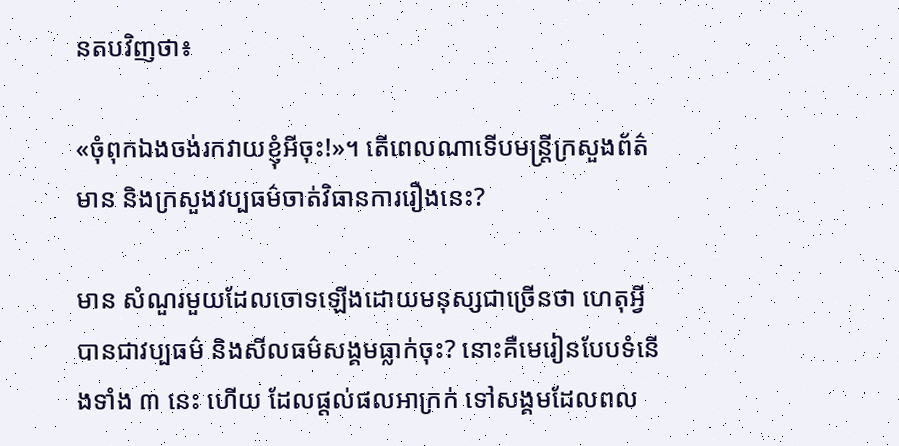នតបវិញថា៖

«ចុំពុកឯងចង់រកវាយខ្ញុំអីចុះ!»។ តើពេលណាទើបមន្រ្តីក្រសួងព័ត៌មាន និងក្រសួងវប្បធម៌ចាត់វិធានការរឿងនេះ?

មាន សំណួរមួយដែលចោទឡើងដោយមនុស្សជាច្រើនថា ហេតុអ្វីបានជាវប្បធម៌ និងសីលធម៌សង្គមធ្លាក់ចុះ? នោះគឺមេរៀនបែបទំនើងទាំង ៣ នេះ ហើយ ដែលផ្តល់ផលអាក្រក់ ទៅសង្គមដែលពល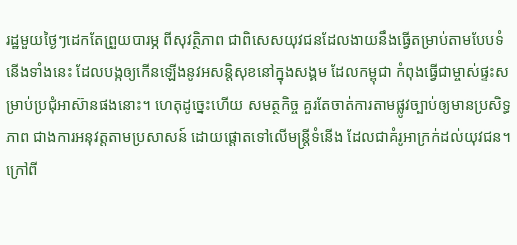រដ្ឋមួយថ្ងៃៗដេកតែព្រួយបារម្ភ ពីសុវត្ថិភាព ជាពិសេសយុវជនដែលងាយនឹងធ្វើតម្រាប់តាមបែបទំនើងទាំងនេះ ដែលបង្កឲ្យកើនឡើងនូវអសន្តិសុខនៅក្នុងសង្គម ដែលកម្ពុជា កំពុងធ្វើជាម្ចាស់ផ្ទះសម្រាប់ប្រជុំអាស៊ានផងនោះ។ ហេតុដូច្នេះហើយ សមត្ថកិច្ច គួរតែចាត់ការតាមផ្លូវច្បាប់ឲ្យមានប្រសិទ្ធភាព ជាងការអនុវត្តតាមប្រសាសន៍ ដោយផ្តោតទៅលើមន្ត្រីទំនើង ដែលជាគំរូអាក្រក់ដល់យុវជន។ ក្រៅពី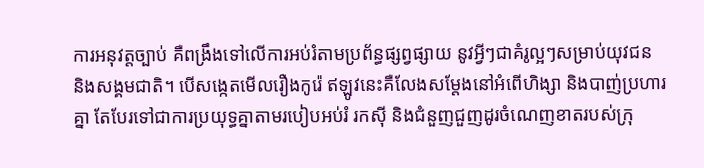ការអនុវត្តច្បាប់ គឺពង្រឹងទៅលើការអប់រំតាមប្រព័ន្ធផ្សព្វផ្សាយ នូវអ្វីៗជាគំរូល្អៗសម្រាប់យុវជន និងសង្គមជាតិ។ បើសង្កេតមើលរឿងកូរ៉េ ឥឡូវនេះគឺលែងសម្តែងនៅអំពើហិង្សា និងបាញ់ប្រហារគ្នា តែបែរទៅជាការប្រយុទ្ធគ្នាតាមរបៀបអប់រំ រកស៊ី និងជំនួញជួញដូរចំណេញខាតរបស់ក្រុ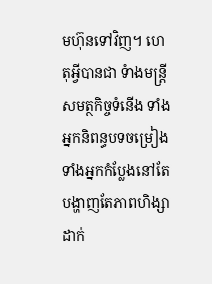មហ៊ុនទៅវិញ។ ហេតុអ្វីបានជា ទំាងមន្ត្រីសមត្ថកិច្ចទំនើង ទាំងអ្នកនិពន្ធបទចម្រៀង ទាំងអ្នកកំប្លែងនៅតែបង្ហាញតែភាពហិង្សាដាក់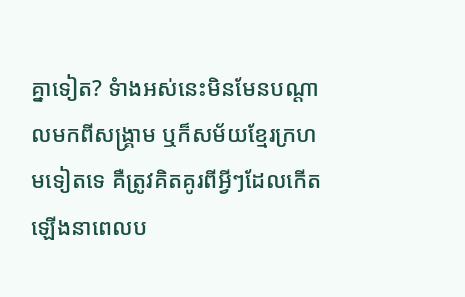គ្នាទៀត? ទំាងអស់នេះមិនមែនបណ្តាលមកពីសង្គ្រាម ឬក៏សម័យខ្មែរក្រហមទៀតទេ គឺត្រូវគិតគូរពីអ្វីៗដែលកើតឡើងនាពេលប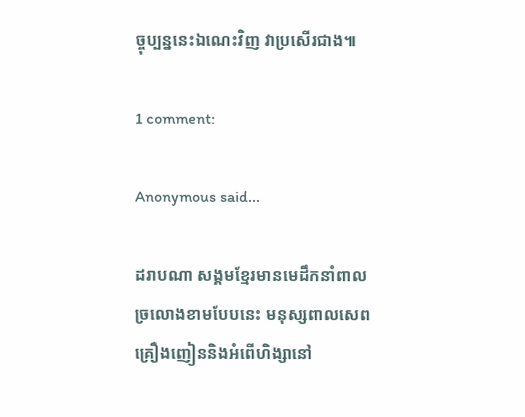ច្ចុប្បន្ននេះឯណេះវិញ វាប្រសើរជាង៕

1 comment:

Anonymous said...

ដរាបណា សង្គមខ្មែរមានមេដឹកនាំពាល
ច្រលោងខាមបែបនេះ មនុស្សពាលសេព
គ្រឿងញៀននិងអំពើហិង្សានៅ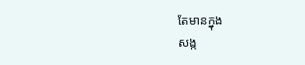តែមានក្នុង
សង្ក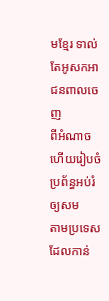មខ្មែរ ទាល់តែអូសកអាជនពាលចេញ
ពីអំណាច ហើយរៀបចំប្រព័ន្ធអប់រំឲ្យសម
តាមប្រទេសដែលកាន់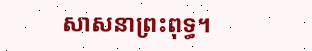សាសនាព្រះពុទ្ធ។